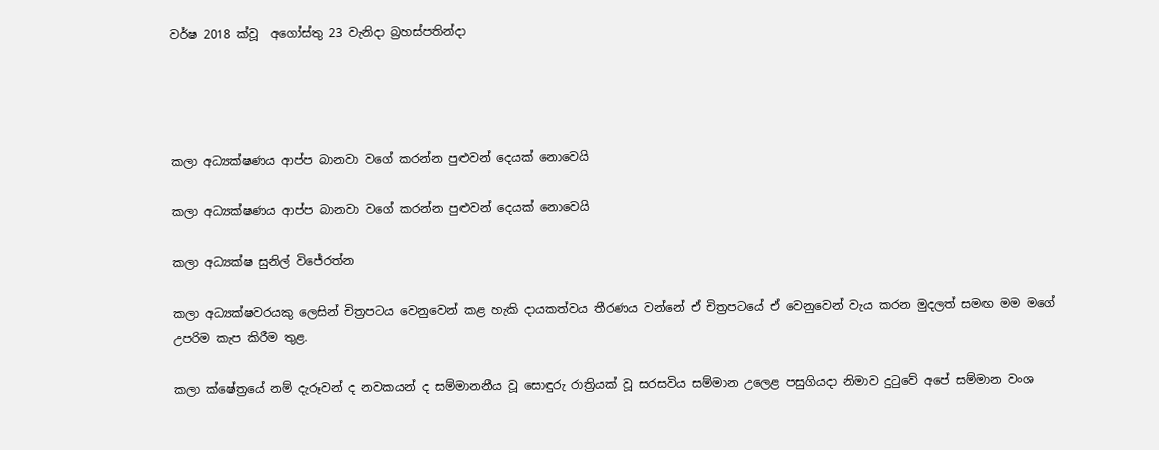වර්ෂ 2018 ක්වූ  අගෝස්තු 23 වැනිදා බ්‍රහස්පතින්දා




කලා අධ්‍යක්ෂණය ආප්ප බානවා වගේ කරන්න පුළුවන් දෙයක් නොවෙයි

කලා අධ්‍යක්ෂණය ආප්ප බානවා වගේ කරන්න පුළුවන් දෙයක් නොවෙයි

කලා අධ්‍යක්ෂ සුනිල් විජේරත්න

කලා අධ්‍යක්ෂවරයකු ලෙසින් චිත්‍රපටය වෙනුවෙන් කළ හැකි දායකත්වය තීරණය වන්නේ ඒ චිත්‍රපටයේ ඒ වෙනුවෙන් වැය කරන මුදලත් සමඟ මම මගේ උපරිම කැප කිරීම තුළ.

කලා ක්ෂේත්‍රයේ නම් දැරූවන් ද නවකයන් ද සම්මානනීය වූ සොඳුරු රාත්‍රියක් වූ සරසවිය සම්මාන උලෙළ පසුගියදා නිමාව දුටුවේ අපේ සම්මාන වංශ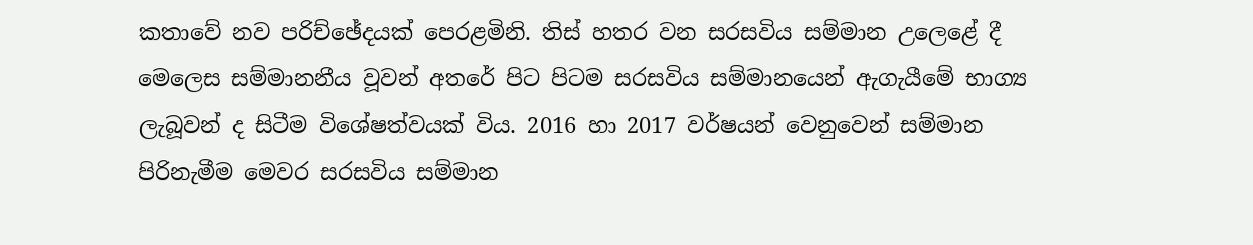කතාවේ නව පරිච්ඡේදයක් පෙරළමිනි. තිස් හතර වන සරසවිය සම්මාන උලෙළේ දී මෙලෙස සම්මානනීය වූවන් අතරේ පිට පිටම සරසවිය සම්මානයෙන් ඇගැයීමේ භාග්‍ය ලැබූවන් ද සිටීම විශේෂත්වයක් විය. 2016 හා 2017 වර්ෂයන් වෙනුවෙන් සම්මාන පිරිනැමීම මෙවර සරසවිය සම්මාන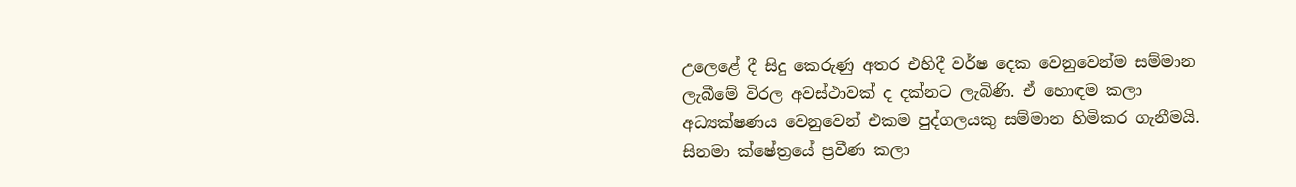උලෙළේ දී සිදු කෙරුණු අතර එහිදී වර්ෂ දෙක වෙනුවෙන්ම සම්මාන ලැබීමේ විරල අවස්ථාවක් ද දක්නට ලැබිණි. ඒ හොඳම කලා අධ්‍යක්ෂණය වෙනුවෙන් එකම පුද්ගලයකු සම්මාන හිමිකර ගැනීමයි. සිනමා ක්ෂේත්‍රයේ ප්‍රවීණ කලා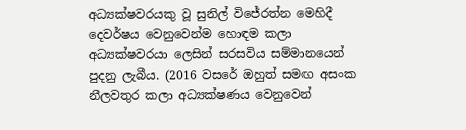අධ්‍යක්ෂවරයකු වූ සුනිල් විජේරත්න මෙහිදී දෙවර්ෂය වෙනුවෙන්ම හොඳම කලා අධ්‍යක්ෂවරයා ලෙසින් සරසවිය සම්මානයෙන් පුදනු ලැබීය. (2016 වසරේ ඔහුත් සමඟ අසංක නීලවතුර කලා අධ්‍යක්ෂණය වෙනුවෙන්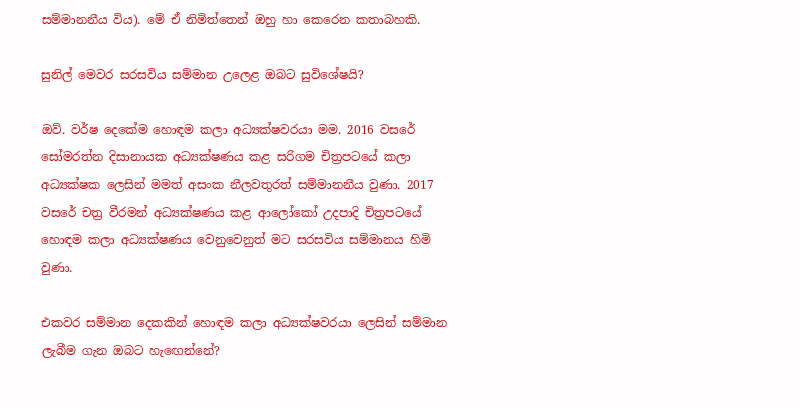සම්මානනීය විය). මේ ඒ නිමිත්තෙන් ඔහු හා කෙරෙන කතාබහකි.

සුනිල් මෙවර සරසවිය සම්මාන උලෙළ ඔබට සුවිශේෂයි?

ඔව්. වර්ෂ දෙකේම හොඳම කලා අධ්‍යක්ෂවරයා මම. 2016 වසරේ සෝමරත්න දිසානායක අධ්‍යක්ෂණය කළ සරිගම චිත්‍රපටයේ කලා අධ්‍යක්ෂක ලෙසින් මමත් අසංක නීලවතුරත් සම්මානනීය වුණා. 2017 වසරේ චත්‍ර වීරමන් අධ්‍යක්ෂණය කළ ආලෝකෝ උදපාදි චිත්‍රපටයේ හොඳම කලා අධ්‍යක්ෂණය වෙනුවෙනුත් මට සරසවිය සම්මානය හිමි වුණා.

එකවර සම්මාන දෙකකින් හොඳම කලා අධ්‍යක්ෂවරයා ලෙසින් සම්මාන ලැබීම ගැන ඔබට හැඟෙන්නේ?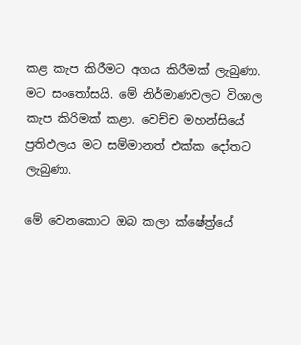කළ කැප කිරීමට අගය කිරීමක් ලැබුණා. මට සංතෝසයි. මේ නිර්මාණවලට විශාල කැප කිරිමක් කළා. වෙච්ච මහන්සියේ ප්‍රතිඵලය මට සම්මානත් එක්ක දෝතට ලැබුණා.

මේ වෙනකොට ඔබ කලා ක්ෂේත්‍ර්යේ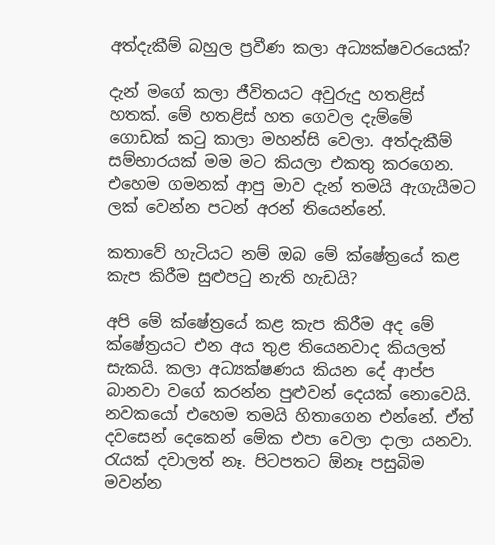අත්දැකීම් බහුල ප්‍රවීණ කලා අධ්‍යක්ෂවරයෙක්?

දැන් මගේ කලා ජීවිතයට අවුරුදු හතළිස් හතක්. මේ හතළිස් හත ගෙවල දැම්මේ ගොඩක් කටු කාලා මහන්සි වෙලා. අත්දැකීම් සම්භාරයක් මම මට කියලා එකතු කරගෙන. එහෙම ගමනක් ආපු මාව දැන් තමයි ඇගැයීමට ලක් වෙන්න පටන් අරන් තියෙන්නේ.

කතාවේ හැටියට නම් ඔබ මේ ක්ෂේත්‍රයේ කළ කැප කිරීම සුළුපටු නැති හැඩයි?

අපි මේ ක්ෂේත්‍රයේ කළ කැප කිරීම අද මේ ක්ෂේත්‍රයට එන අය තුළ තියෙනවාද කියලත් සැකයි. කලා අධ්‍යක්ෂණය කියන දේ ආප්ප බානවා වගේ කරන්න පුළුවන් දෙයක් නොවෙයි. නවකයෝ එහෙම තමයි හිතාගෙන එන්නේ. ඒත් දවසෙන් දෙකෙන් මේක එපා වෙලා දාලා යනවා. රැයක් දවාලත් නෑ. පිටපතට ඕනෑ පසුබිම මවන්න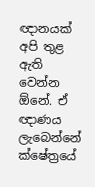ඥානයක් අපි තුළ ඇති වෙන්න ඕනේ. ඒ ඥාණය ලැබෙන්නේ ක්ෂේත්‍රයේ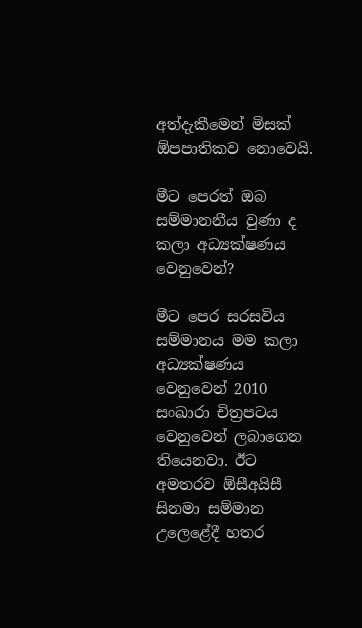අත්දැකීමෙන් මිසක් ඕපපාතිකව නොවෙයි.

මීට පෙරත් ඔබ සම්මානනීය වුණා ද කලා අධ්‍යක්ෂණය වෙනුවෙන්?

මීට පෙර සරසවිය සම්මානය මම කලා අධ්‍යක්ෂණය වෙනුවෙන් 2010 සංඛාරා චිත්‍රපටය වෙනුවෙන් ලබාගෙන තියෙනවා. ඊට අමතරව ඕසීඅයිසී සිනමා සම්මාන උලෙළේදී හතර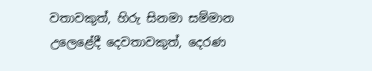වතාවකුත්, හිරු සිනමා සම්මාන උලෙළේදී දෙවතාවකුත්, දෙරණ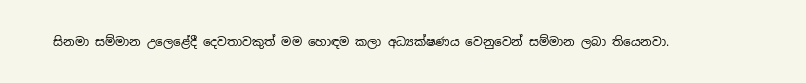සිනමා සම්මාන උලෙළේදී දෙවතාවකුත් මම හොඳම කලා අධ්‍යක්ෂණය වෙනුවෙන් සම්මාන ලබා තියෙනවා.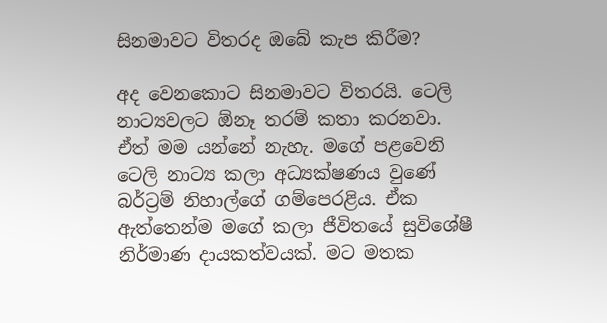සිනමාවට විතරද ඔබේ කැප කිරීම?

අද වෙනකොට සිනමාවට විතරයි. ටෙලි නාට්‍යවලට ඕනෑ තරම් කතා කරනවා. ඒත් මම යන්නේ නැහැ. මගේ පළවෙනි ටෙලි නාට්‍ය කලා අධ්‍යක්ෂණය වුණේ බර්ට්‍රම් නිහාල්ගේ ගම්පෙරළිය. ඒක ඇත්තෙන්ම මගේ කලා ජීවිතයේ සුවිශේෂී නිර්මාණ දායකත්වයක්. මට මතක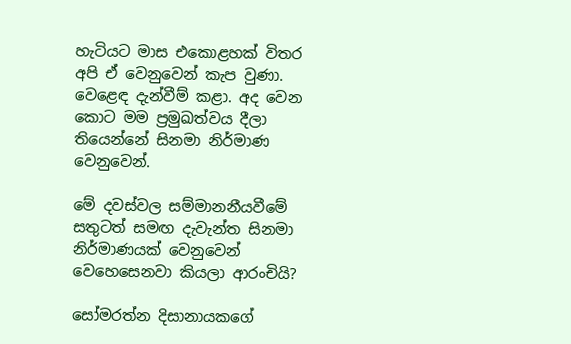හැටියට මාස එකොළහක් විතර අපි ඒ වෙනුවෙන් කැප වුණා. වෙළෙඳ දැන්වීම් කළා. අද වෙන කොට මම ප්‍රමුඛත්වය දීලා තියෙන්නේ සිනමා නිර්මාණ වෙනුවෙන්.

මේ දවස්වල සම්මානනීයවීමේ සතුටත් සමඟ දැවැන්ත සිනමා නිර්මාණයක් වෙනුවෙන් වෙහෙසෙනවා කියලා ආරංචියි?

සෝමරත්න දිසානායකගේ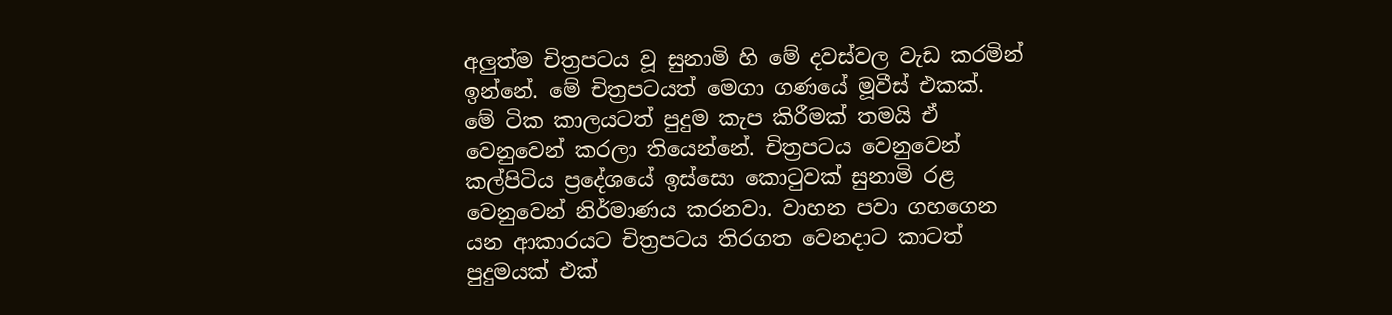අලුත්ම චිත්‍රපටය වූ සුනාමි හි මේ දවස්වල වැඩ කරමින් ඉන්නේ. මේ චිත්‍රපටයත් මෙගා ගණයේ මූවීස් එකක්. මේ ටික කාලයටත් පුදුම කැප කිරීමක් තමයි ඒ වෙනුවෙන් කරලා තියෙන්නේ. චිත්‍රපටය වෙනුවෙන් කල්පිටිය ප්‍රදේශයේ ඉස්සො කොටුවක් සුනාමි රළ වෙනුවෙන් නිර්මාණය කරනවා. වාහන පවා ගහගෙන යන ආකාරයට චිත්‍රපටය තිරගත වෙනදාට කාටත් පුදුමයක් එක්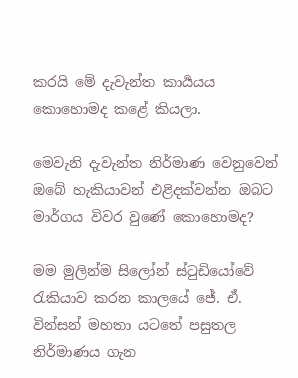කරයි මේ දැවැන්ත කාර්‍යයය කොහොමද කළේ කියලා.

මෙවැනි දැවැන්ත නිර්මාණ වෙනුවෙන් ඔබේ හැකියාවන් එළිදක්වන්න ඔබට මාර්ගය විවර වුණේ කොහොමද?

මම මුලින්ම සිලෝන් ස්ටුඩියෝවේ රැකියාව කරන කාලයේ ජේ. ඒ. වින්සන් මහතා යටතේ පසුතල නිර්මාණය ගැන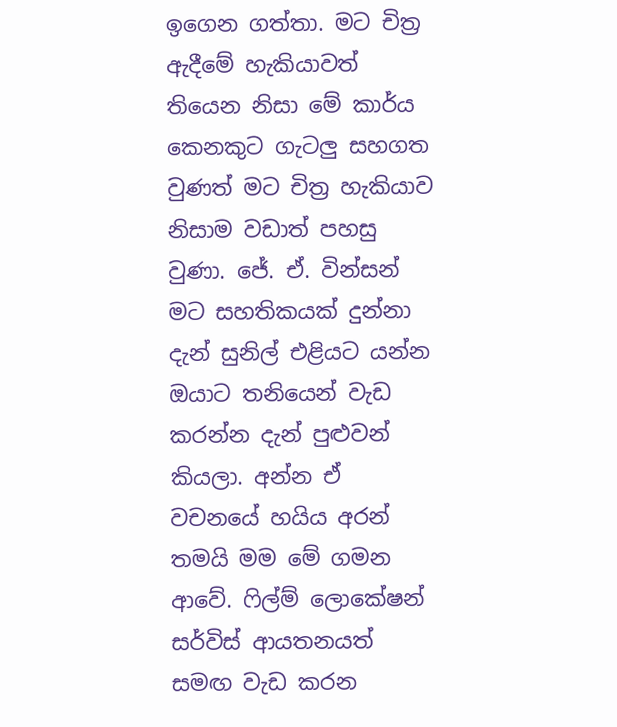ඉගෙන ගත්තා. මට චිත්‍ර ඇදීමේ හැකියාවත් තියෙන නිසා මේ කාර්ය කෙනකුට ගැටලු සහගත වුණත් මට චිත්‍ර හැකියාව නිසාම වඩාත් පහසු වුණා. ජේ. ඒ. වින්සන් මට සහතිකයක් දුන්නා දැන් සුනිල් එළියට යන්න ඔයාට තනියෙන් වැඩ කරන්න දැන් පුළුවන් කියලා. අන්න ඒ වචනයේ හයිය අරන් තමයි මම මේ ගමන ආවේ. ෆිල්ම් ලොකේෂන් සර්විස් ආයතනයත් සමඟ වැඩ කරන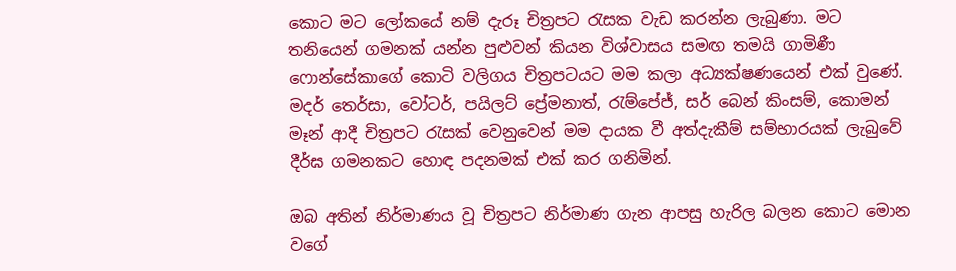කොට මට ලෝකයේ නම් දැරූ චිත්‍රපට රැසක වැඩ කරන්න ලැබුණා. මට තනියෙන් ගමනක් යන්න පුළුවන් කියන විශ්වාසය සමඟ තමයි ගාමිණී ෆොන්සේකාගේ කොටි වලිගය චිත්‍රපටයට මම කලා අධ්‍යක්ෂණයෙන් එක් වුණේ. මදර් තෙර්සා, වෝටර්, පයිලට් ප්‍රේමනාත්, රැම්පේජ්, සර් බෙන් කිංසම්, කොමන් මෑන් ආදී චිත්‍රපට රැසක් වෙනුවෙන් මම දායක වී අත්දැකීම් සම්භාරයක් ලැබුවේ දීර්ඝ ගමනකට හොඳ පදනමක් එක් කර ගනිමින්.

ඔබ අතින් නිර්මාණය වූ චිත්‍රපට නිර්මාණ ගැන ආපසු හැරිල බලන කොට මොන වගේ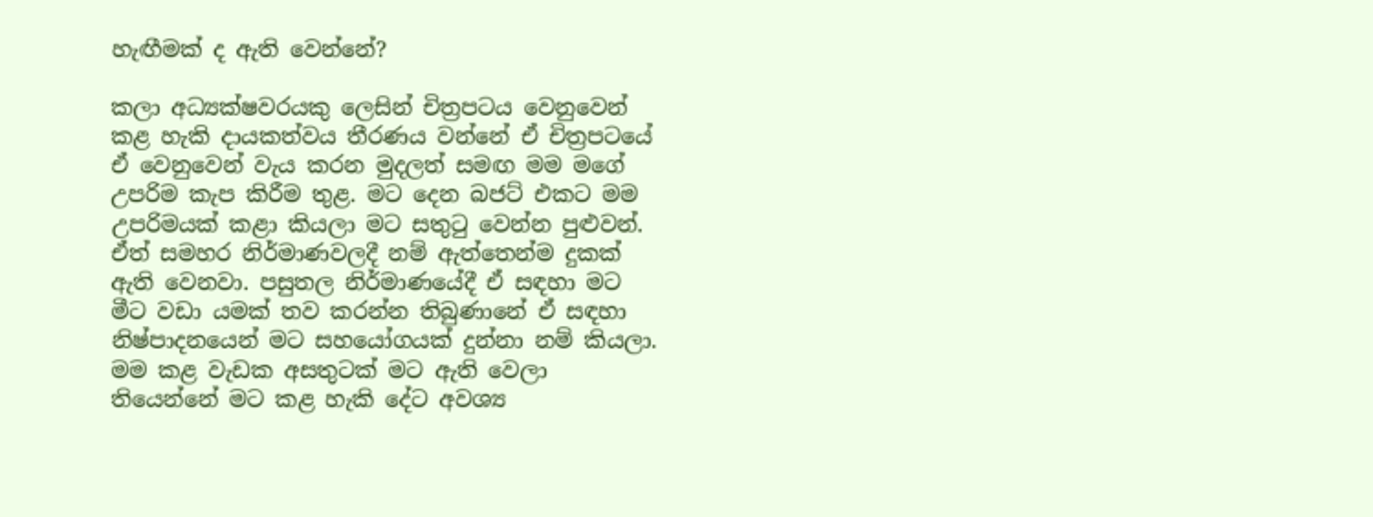හැඟීමක් ද ඇති වෙන්නේ?

කලා අධ්‍යක්ෂවරයකු ලෙසින් චිත්‍රපටය වෙනුවෙන් කළ හැකි දායකත්වය තීරණය වන්නේ ඒ චිත්‍රපටයේ ඒ වෙනුවෙන් වැය කරන මුදලත් සමඟ මම මගේ උපරිම කැප කිරීම තුළ. මට දෙන බජට් එකට මම උපරිමයක් කළා කියලා මට සතුටු වෙන්න පුළුවන්. ඒත් සමහර නිර්මාණවලදී නම් ඇත්තෙන්ම දුකක් ඇති වෙනවා. පසුතල නිර්මාණයේදී ඒ සඳහා මට මීට වඩා යමක් තව කරන්න තිබුණානේ ඒ සඳහා නිෂ්පාදනයෙන් මට සහයෝගයක් දුන්නා නම් කියලා. මම කළ වැඩක අසතුටක් මට ඇති වෙලා තියෙන්නේ මට කළ හැකි දේට අවශ්‍ය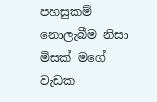පහසුකම් නොලැබීම නිසා මිසක් මගේ වැඩක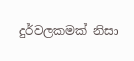දුර්වලකමක් නිසා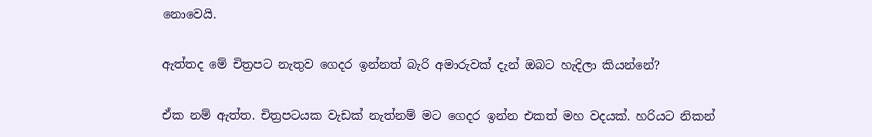නොවෙයි.

ඇත්තද මේ චිත්‍රපට නැතුව ගෙදර ඉන්නත් බැරි අමාරුවක් දැන් ඔබට හැදිලා කියන්නේ?

ඒක නම් ඇත්ත. චිත්‍රපටයක වැඩක් නැත්නම් මට ගෙදර ඉන්න එකත් මහ වදයක්. හරියට නිකන්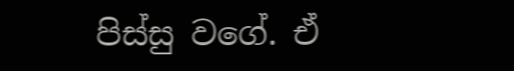පිස්සු වගේ. ඒ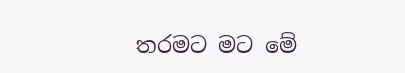තරමට මට මේ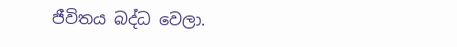ජීවිතය බද්ධ වෙලා.